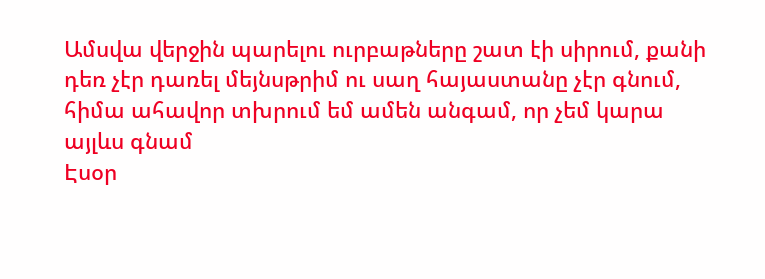Ամսվա վերջին պարելու ուրբաթները շատ էի սիրում, քանի դեռ չէր դառել մեյնսթրիմ ու սաղ հայաստանը չէր գնում, հիմա ահավոր տխրում եմ ամեն անգամ, որ չեմ կարա այլևս գնամ
Էսօր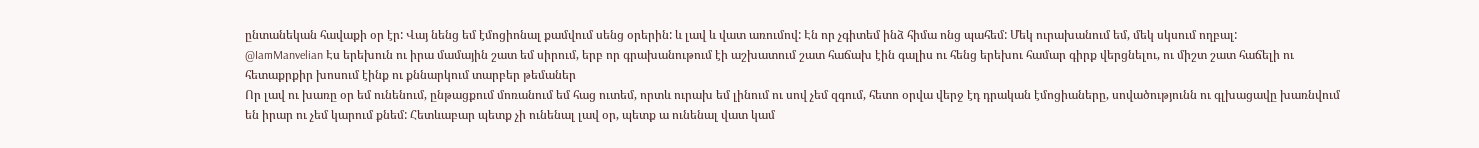ընտանեկան հավաքի օր էր: Վայ նենց եմ էմոցիոնալ քամվում սենց օրերին: և լավ և վատ առումով: Էն որ չգիտեմ ինձ հիմա ոնց պահեմ: Մեկ ուրախանում եմ, մեկ սկսում ողբալ:
@IamManvelian Էս երեխուն ու իրա մամային շատ եմ սիրում, երբ որ գրախանութում էի աշխատում շատ հաճախ էին գալիս ու հենց երեխու համար գիրք վերցնելու, ու միշտ շատ հաճելի ու հետաքրքիր խոսում էինք ու քննարկում տարբեր թեմաներ
Որ լավ ու խառը օր եմ ունենում, ընթացքում մոռանում եմ հաց ուտեմ, որտև ուրախ եմ լինում ու սով չեմ զգում, հետո օրվա վերջ էդ դրական էմոցիաները, սովածությունն ու գլխացավը խառնվում են իրար ու չեմ կարում քնեմ: Հետևաբար պետք չի ունենալ լավ օր, պետք ա ունենալ վատ կամ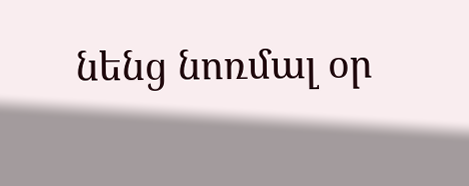նենց նոռմալ օր